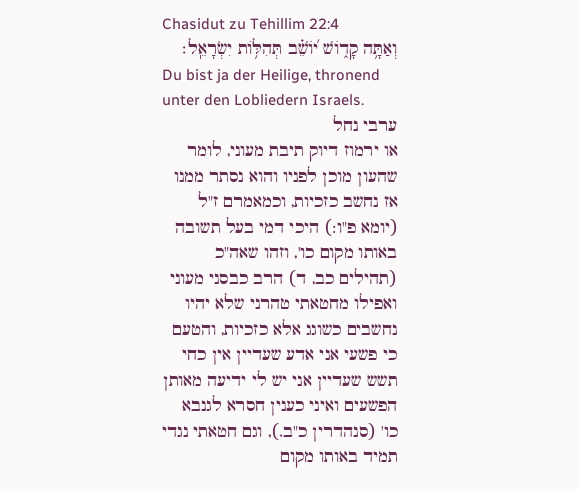Chasidut zu Tehillim 22:4
וְאַתָּ֥ה קָד֑וֹשׁ י֝וֹשֵׁ֗ב תְּהִלּ֥וֹת יִשְׂרָאֵֽל׃
Du bist ja der Heilige, thronend unter den Lobliedern Israels.
ערבי נחל
או ירמוז דיוק תיבת מעוני, לומר שהעון מוכן לפניו והוא נסתר ממנו אז נחשב כזכיות, וכמאמרם ז"ל (יומא פ"ו:) היכי דמי בעל תשובה באותו מקום כו', וזהו שאה"כ (תהילים כב, ד) הרב כבסני מעוני ואפילו מחטאתי טהרני שלא יהיו נחשבים כשוגג אלא כזכיות, והטעם כי פשעי אני אדע שעדיין אין כחי תשש שעדיין אני יש לי ידיעה מאותן הפשעים ואיני כענין חסרא לגנבא כו' (סנהדרין כ"ב.), וגם חטאתי נגדי תמיד באותו מקום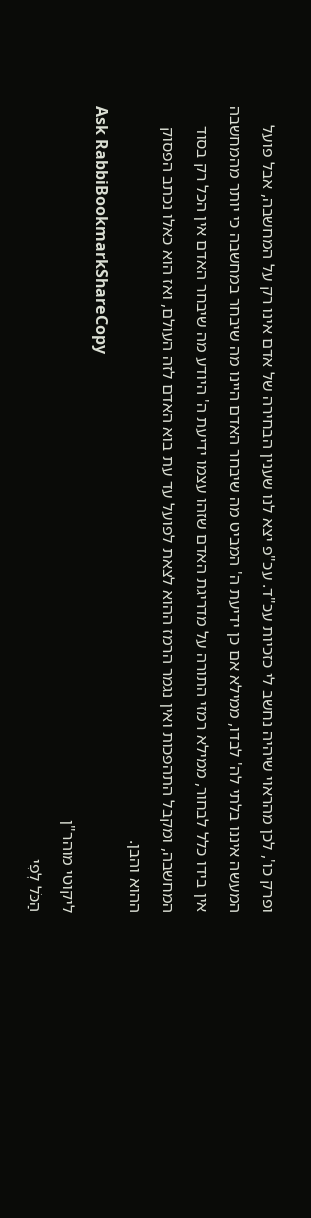ופרק כו', לכן מהראוי שיהיה נחשב לי כזכיות עכ"ד. עכ"פ יצא לנו שענין הבחירה של אדם אינו רק על המחשבה, אבל פועל המעשה איננו בלתי לה' לבדו, ממילא אם כן ידיעת ה' המביט מה שיבחר האדם היינו מה שיבחר במחשבה כי יותר מהמחשבה אין בידו כלל לבחור, ממילא רמזי התורה על מדריגת האדם שזהו עצמו ידיעת ה' היודע מה שיבחר האדם אין הכל רק בסוד המחשבה, ומקבל התהפכות ואין נגמר הרמז ההוא לצאת לפועל עד עת בוא האדם לזה העולם, ואז הוא כאלו נכתב הפסוק ההוא והבן.
Ask RabbiBookmarkShareCopy
ליקוטי מוהר"ן
הַכֹּל לְפִי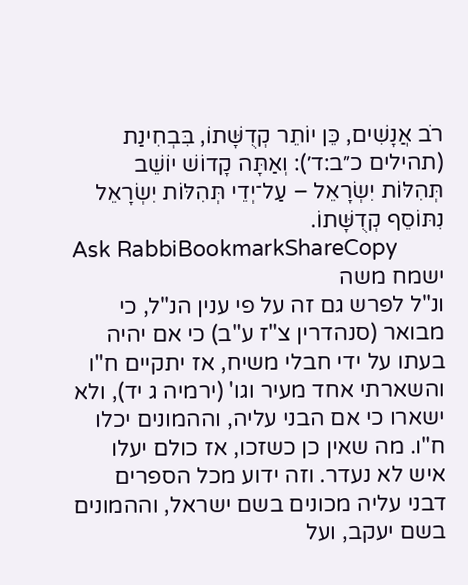רֹב אֲנָשִׁים, כֵּן יוֹתֵר קְדֻשָּׁתוֹ, בִּבְחִינַת (תהילים כ״ב:ד׳): וְאַתָּה קָדוֹשׁ יוֹשֵׁב תְּהִלּוֹת יִשְׂרָאֵל – עַל־יְדֵי תְּהִלּוֹת יִשְׂרָאֵל נִתּוֹסֵף קְדֻשָּׁתוֹ.
Ask RabbiBookmarkShareCopy
ישמח משה
ונ"ל לפרש גם זה על פי ענין הנ"ל, כי מבואר (סנהדרין צ"ז ע"ב) כי אם יהיה בעתו על ידי חבלי משיח, אז יתקיים ח"ו והשארתי אחד מעיר וגו' (ירמיה ג יד), ולא ישארו כי אם הבני עליה, וההמונים יכלו ח"ו. מה שאין כן כשזכו, אז כולם יעלו איש לא נעדר. וזה ידוע מכל הספרים דבני עליה מכונים בשם ישראל, וההמונים בשם יעקב, ועל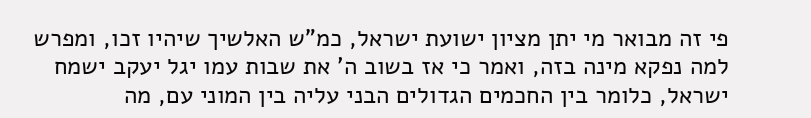פי זה מבואר מי יתן מציון ישועת ישראל, כמ"ש האלשיך שיהיו זכו, ומפרש למה נפקא מינה בזה, ואמר כי אז בשוב ה' את שבות עמו יגל יעקב ישמח ישראל, כלומר בין החכמים הגדולים הבני עליה בין המוני עם, מה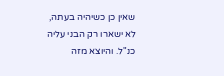שאין כן כשיהיה בעתה, לא ישארו רק הבני עליה כנ"ל. והיוצא מזה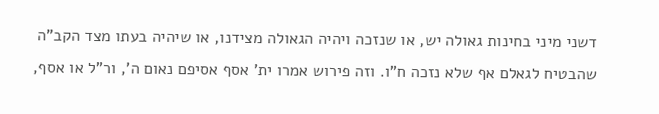דשני מיני בחינות גאולה יש, או שנזכה ויהיה הגאולה מצידנו, או שיהיה בעתו מצד הקב"ה שהבטיח לגאלם אף שלא נזכה ח"ו. וזה פירוש אמרו ית' אסף אסיפם נאום ה', ור"ל או אסף,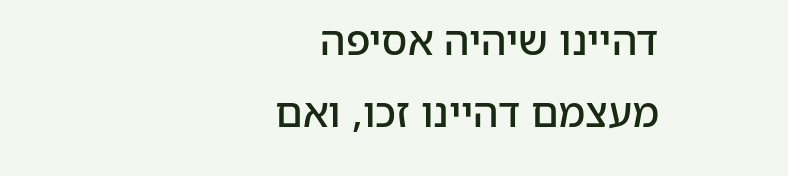דהיינו שיהיה אסיפה מעצמם דהיינו זכו, ואם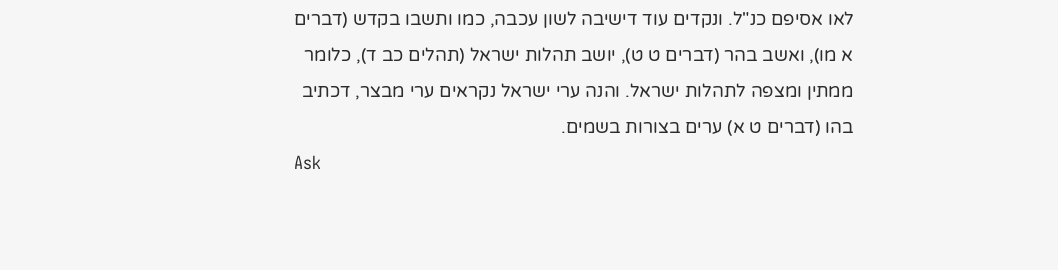לאו אסיפם כנ"ל. ונקדים עוד דישיבה לשון עכבה, כמו ותשבו בקדש (דברים א מו), ואשב בהר (דברים ט ט), יושב תהלות ישראל (תהלים כב ד), כלומר ממתין ומצפה לתהלות ישראל. והנה ערי ישראל נקראים ערי מבצר, דכתיב בהו (דברים ט א) ערים בצורות בשמים.
Ask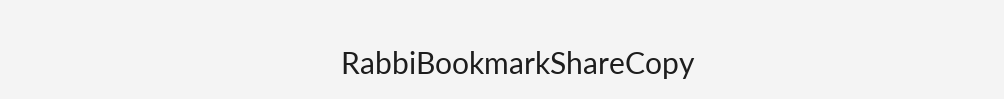RabbiBookmarkShareCopy